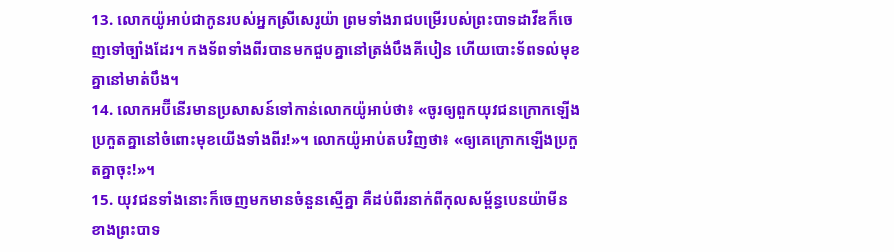13. លោកយ៉ូអាប់ជាកូនរបស់អ្នកស្រីសេរូយ៉ា ព្រមទាំងរាជបម្រើរបស់ព្រះបាទដាវីឌក៏ចេញទៅច្បាំងដែរ។ កងទ័ពទាំងពីរបានមកជួបគ្នានៅត្រង់បឹងគីបៀន ហើយបោះទ័ពទល់មុខគ្នានៅមាត់បឹង។
14. លោកអប៊ីនើរមានប្រសាសន៍ទៅកាន់លោកយ៉ូអាប់ថា៖ «ចូរឲ្យពួកយុវជនក្រោកឡើងប្រកួតគ្នានៅចំពោះមុខយើងទាំងពីរ!»។ លោកយ៉ូអាប់តបវិញថា៖ «ឲ្យគេក្រោកឡើងប្រកួតគ្នាចុះ!»។
15. យុវជនទាំងនោះក៏ចេញមកមានចំនួនស្មើគ្នា គឺដប់ពីរនាក់ពីកុលសម្ព័ន្ធបេនយ៉ាមីន ខាងព្រះបាទ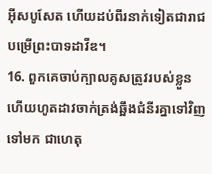អ៊ីសបូសែត ហើយដប់ពីរនាក់ទៀតជារាជបម្រើព្រះបាទដាវីឌ។
16. ពួកគេចាប់ក្បាលគូសត្រូវរបស់ខ្លួន ហើយហូតដាវចាក់ត្រង់ឆ្អឹងជំនីរគ្នាទៅវិញទៅមក ជាហេតុ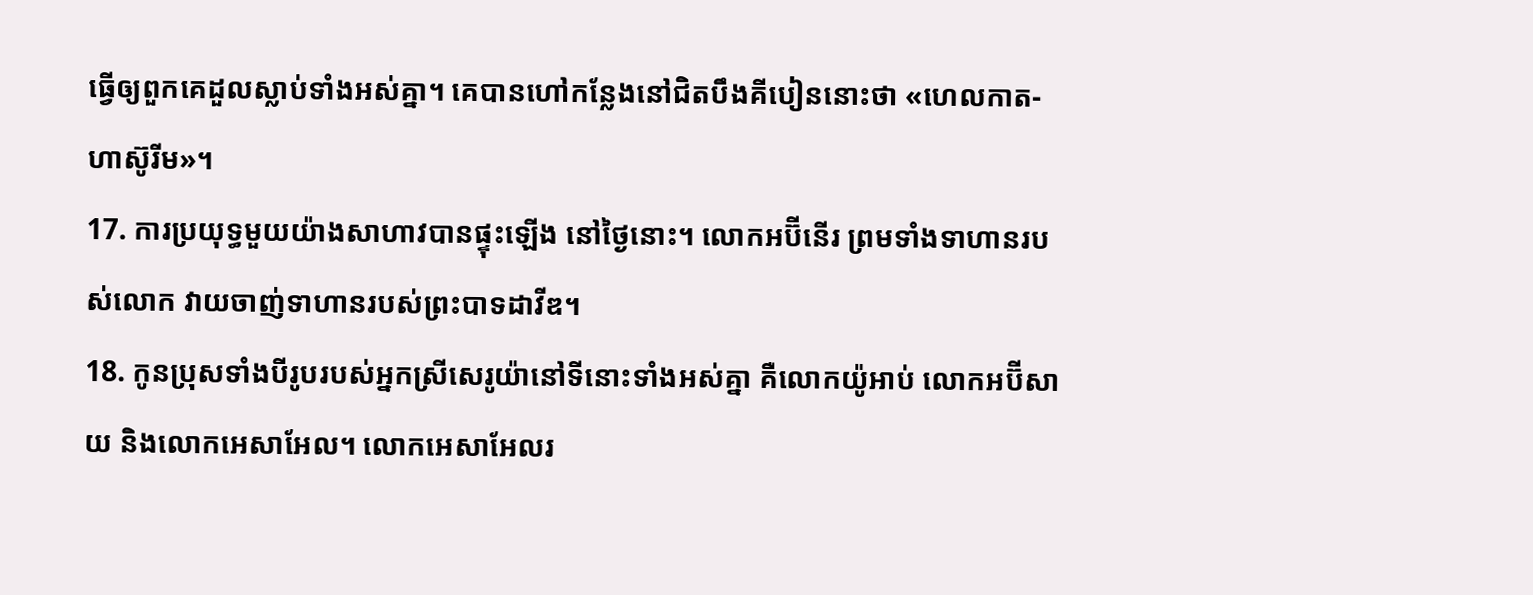ធ្វើឲ្យពួកគេដួលស្លាប់ទាំងអស់គ្នា។ គេបានហៅកន្លែងនៅជិតបឹងគីបៀននោះថា «ហេលកាត-ហាស៊ូរីម»។
17. ការប្រយុទ្ធមួយយ៉ាងសាហាវបានផ្ទុះឡើង នៅថ្ងៃនោះ។ លោកអប៊ីនើរ ព្រមទាំងទាហានរបស់លោក វាយចាញ់ទាហានរបស់ព្រះបាទដាវីឌ។
18. កូនប្រុសទាំងបីរូបរបស់អ្នកស្រីសេរូយ៉ានៅទីនោះទាំងអស់គ្នា គឺលោកយ៉ូអាប់ លោកអប៊ីសាយ និងលោកអេសាអែល។ លោកអេសាអែលរ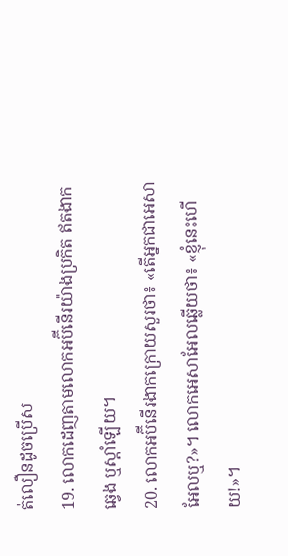ត់លឿនដូចប្រើស
19. លោកដេញតាមលោកអប៊ីនើរយ៉ាងប្រកិត ឥតងាកឆ្វេង ឬស្ដាំឡើយ។
20. លោកអប៊ីនើរងាកក្រោយសួរថា៖ «តើអ្នកជាអេសាអែលឬ?»។ លោកអេសាអែលឆ្លើយថា៖ «ខ្ញុំនេះហើយ!»។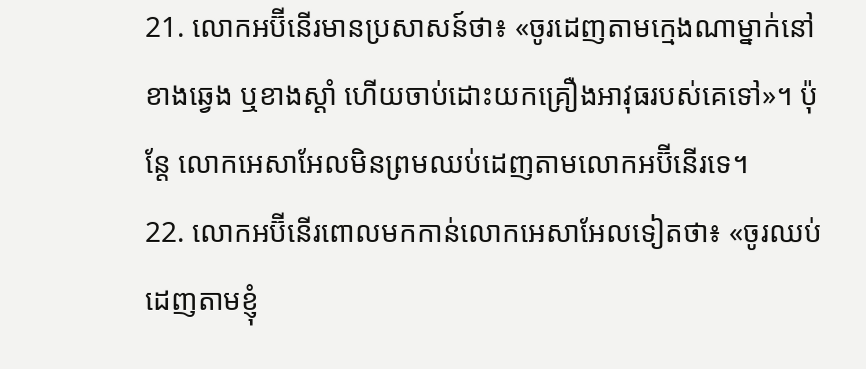21. លោកអប៊ីនើរមានប្រសាសន៍ថា៖ «ចូរដេញតាមក្មេងណាម្នាក់នៅខាងឆ្វេង ឬខាងស្ដាំ ហើយចាប់ដោះយកគ្រឿងអាវុធរបស់គេទៅ»។ ប៉ុន្តែ លោកអេសាអែលមិនព្រមឈប់ដេញតាមលោកអប៊ីនើរទេ។
22. លោកអប៊ីនើរពោលមកកាន់លោកអេសាអែលទៀតថា៖ «ចូរឈប់ដេញតាមខ្ញុំ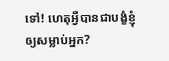ទៅ! ហេតុអ្វីបានជាបង្ខំខ្ញុំឲ្យសម្លាប់អ្នក?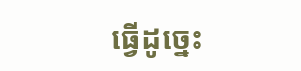ធ្វើដូច្នេះ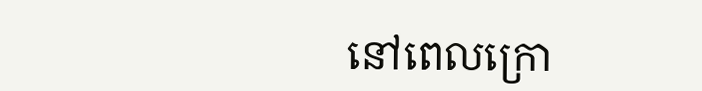នៅពេលក្រោ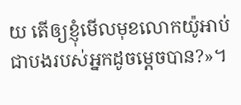យ តើឲ្យខ្ញុំមើលមុខលោកយ៉ូអាប់ ជាបងរបស់អ្នកដូចម្ដេចបាន?»។